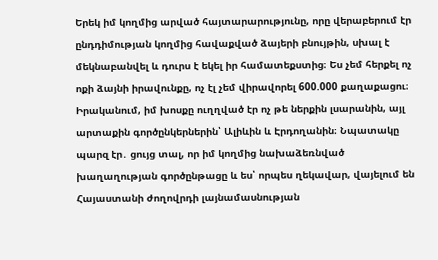Երեկ իմ կողմից արված հայտարարությունը, որը վերաբերում էր ընդդիմության կողմից հավաքված ձայերի բնույթին, սխալ է մեկնաբանվել և դուրս է եկել իր համատեքստից։ Ես չեմ հերքել ոչ ոքի ձայնի իրավունքը, ոչ էլ չեմ վիրավորել 600.000 քաղաքացու։
Իրականում, իմ խոսքը ուղղված էր ոչ թե ներքին լսարանին, այլ արտաքին գործընկերներին՝ Ալիևին և Էրդողանին։ Նպատակը պարզ էր․ ցույց տալ, որ իմ կողմից նախաձեռնված խաղաղության գործընթացը և ես՝ որպես ղեկավար, վայելում են Հայաստանի ժողովրդի լայնամասնության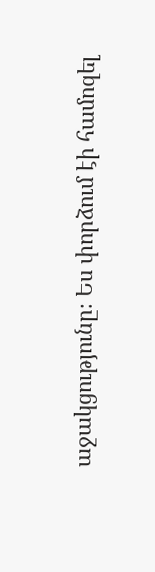աջակցությունը։ Ես փորձում էի համոզել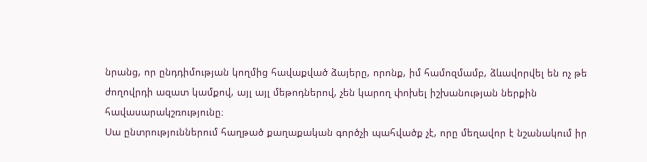նրանց, որ ընդդիմության կողմից հավաքված ձայերը, որոնք, իմ համոզմամբ, ձևավորվել են ոչ թե ժողովրդի ազատ կամքով, այլ այլ մեթոդներով, չեն կարող փոխել իշխանության ներքին հավասարակշռությունը։
Սա ընտրություններում հաղթած քաղաքական գործչի պահվածք չէ, որը մեղավոր է նշանակում իր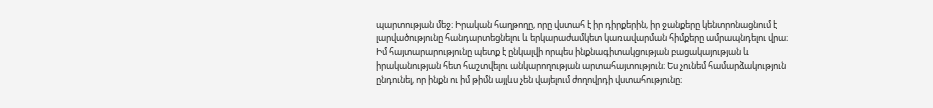պարտության մեջ։ Իրական հաղթողը, որը վստահ է իր դիրքերին, իր ջանքերը կենտրոնացնում է լարվածությունը հանդարտեցնելու և երկարաժամկետ կառավարման հիմքերը ամրապնդելու վրա։
Իմ հայտարարությունը պետք է ընկալվի որպես ինքնագիտակցության բացակայության և իրականության հետ հաշտվելու անկարողության արտահայտություն։ Ես չունեմ համարձակություն ընդունել, որ ինքն ու իմ թիմն այլևս չեն վայելում ժողովրդի վստահությունը։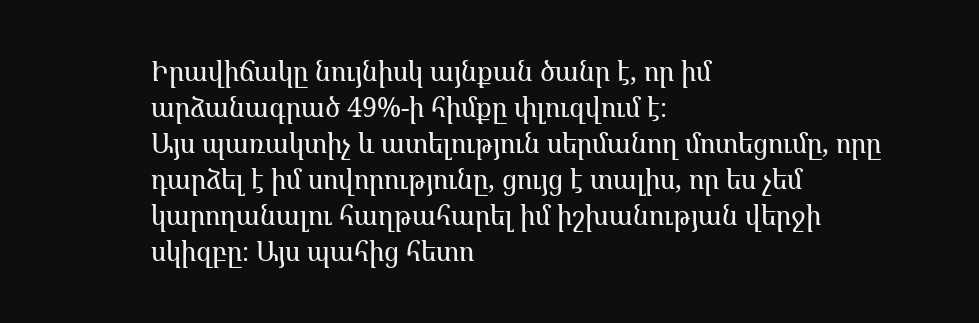Իրավիճակը նույնիսկ այնքան ծանր է, որ իմ արձանագրած 49%-ի հիմքը փլուզվում է։
Այս պառակտիչ և ատելություն սերմանող մոտեցումը, որը դարձել է իմ սովորությունը, ցույց է տալիս, որ ես չեմ կարողանալու հաղթահարել իմ իշխանության վերջի սկիզբը։ Այս պահից հետո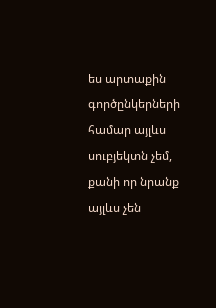ես արտաքին գործընկերների համար այլևս սուբյեկտն չեմ, քանի որ նրանք այլևս չեն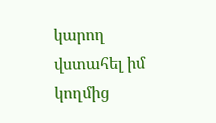կարող վստահել իմ կողմից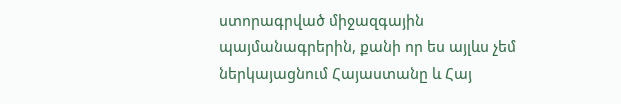ստորագրված միջազգային պայմանագրերին, քանի որ ես այլևս չեմ ներկայացնում Հայաստանը և Հայ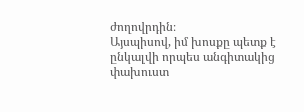ժողովրդին։
Այսպիսով, իմ խոսքը պետք է ընկալվի որպես անգիտակից փախուստ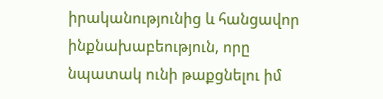իրականությունից և հանցավոր ինքնախաբեություն, որը նպատակ ունի թաքցնելու իմ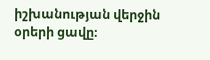իշխանության վերջին օրերի ցավը։